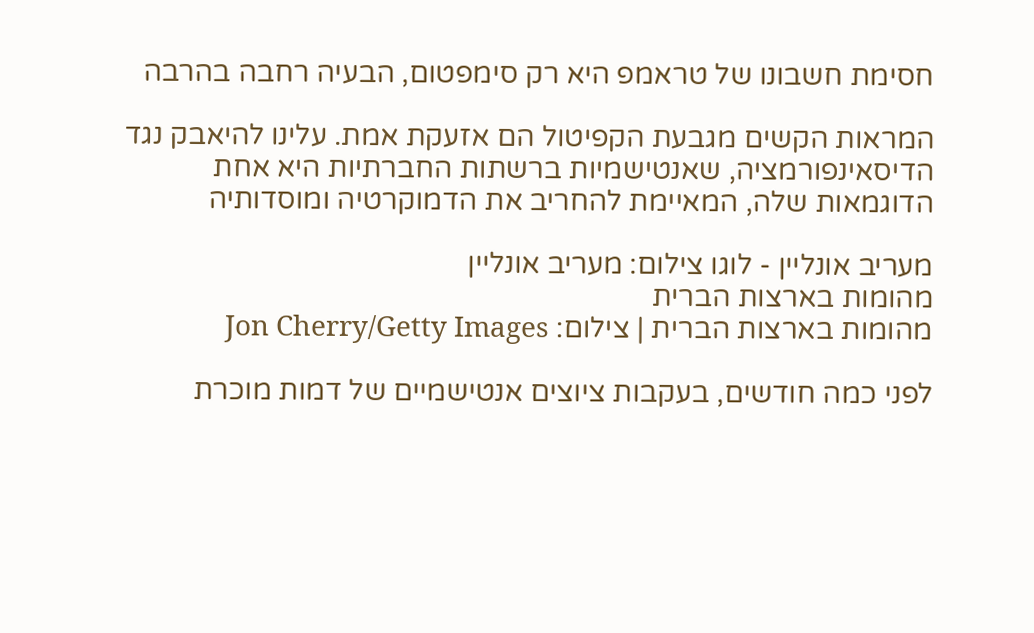חסימת חשבונו של טראמפ היא רק סימפטום, הבעיה רחבה בהרבה

המראות הקשים מגבעת הקפיטול הם אזעקת אמת. עלינו להיאבק נגד הדיסאינפורמציה, שאנטישמיות ברשתות החברתיות היא אחת הדוגמאות שלה, המאיימת להחריב את הדמוקרטיה ומוסדותיה

מעריב אונליין - לוגו צילום: מעריב אונליין
מהומות בארצות הברית
מהומות בארצות הברית | צילום: Jon Cherry/Getty Images

לפני כמה חודשים, בעקבות ציוצים אנטישמיים של דמות מוכרת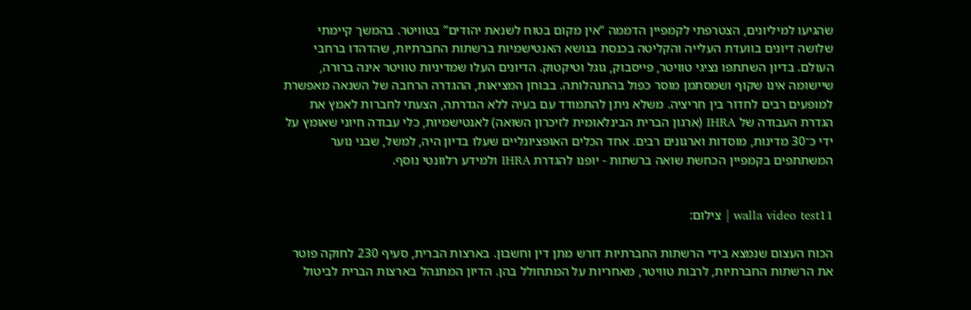שהגיעו למיליונים, הצטרפתי לקמפיין הדממה “אין מקום בטוח לשנאת יהודים” בטוויטר. בהמשך קיימתי שלושה דיונים בוועדת העלייה והקליטה בכנסת בנושא האנטישמיות ברשתות החברתיות, שהדהדו ברחבי העולם. בדיון השתתפו נציגי טוויטר, פייסבוק, גוגל וטיקטוק. הדיונים העלו שמדיניות טוויטר אינה ברורה, שיישומה אינו שקוף ושמסתמן מוסר כפול בהתנהלותה. בבוחן המציאות, ההגדרה הרחבה של השנאה מאפשרת למופעים רבים לחדור בין חריציה. משלא ניתן להתמודד עם בעיה ללא הגדרתה, הצעתי לחברות לאמץ את הגדרת העבודה של IHRA (ארגון הברית הבינלאומית לזיכרון השואה) לאנטישמיות, כלי עבודה חיוני שאומץ על ידי כ־30 מדינות, מוסדות וארגונים רבים. אחד הכלים האופציונליים שעלו בדיון היה, למשל, שבני נוער המשתתפים בקמפיין הכחשת שואה ברשתות - יופנו להגדרת IHRA ולמידע רלוונטי נוסף.


walla video test11 | צילום:

הכוח העצום שנמצא בידי הרשתות החברתיות דורש מתן דין וחשבון. בארצות הברית, סעיף 230 לחוקה פוטר את הרשתות החברתיות, לרבות טוויטר, מאחריות על המתחולל בהן. הדיון המתנהל בארצות הברית לביטול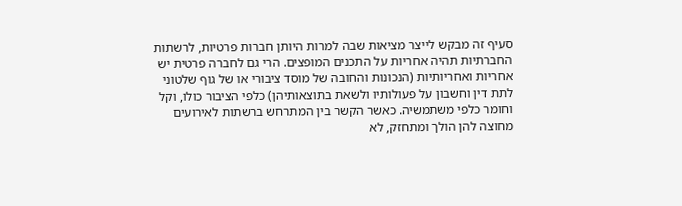סעיף זה מבקש לייצר מציאות שבה למרות היותן חברות פרטיות, לרשתות החברתיות תהיה אחריות על התכנים המופצים. הרי גם לחברה פרטית יש אחריות ואחריותיות (הנכונות והחובה של מוסד ציבורי או של גוף שלטוני לתת דין וחשבון על פעולותיו ולשאת בתוצאותיהן) כלפי הציבור כולו, וקל וחומר כלפי משתמשיה. כאשר הקשר בין המתרחש ברשתות לאירועים מחוצה להן הולך ומתחזק, לא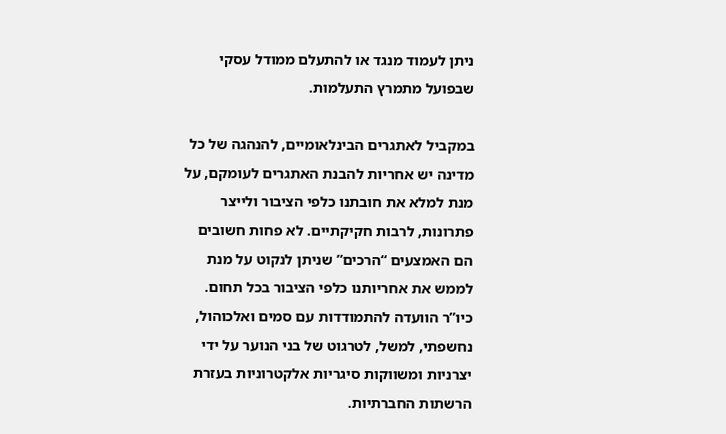ניתן לעמוד מנגד או להתעלם ממודל עסקי שבפועל מתמרץ התעלמות.

במקביל לאתגרים הבינלאומיים, להנהגה של כל מדינה יש אחריות להבנת האתגרים לעומקם, על מנת למלא את חובתנו כלפי הציבור ולייצר פתרונות, לרבות חקיקתיים. לא פחות חשובים הם האמצעים “הרכים” שניתן לנקוט על מנת לממש את אחריותנו כלפי הציבור בכל תחום. כיו”ר הוועדה להתמודדות עם סמים ואלכוהול, נחשפתי, למשל, לטרגוט של בני הנוער על ידי יצרניות ומשווקות סיגריות אלקטרוניות בעזרת הרשתות החברתיות.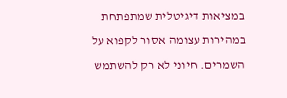במציאות דיגיטלית שמתפתחת במהירות עצומה אסור לקפוא על השמרים. חיוני לא רק להשתמש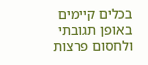בכלים קיימים באופן תגובתי ולחסום פרצות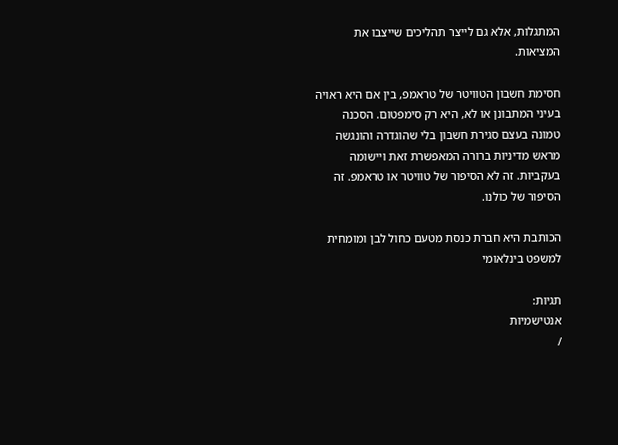המתגלות, אלא גם לייצר תהליכים שייצבו את המציאות.

חסימת חשבון הטוויטר של טראמפ, בין אם היא ראויה בעיני המתבונן או לא, היא רק סימפטום. הסכנה טמונה בעצם סגירת חשבון בלי שהוגדרה והונגשה מראש מדיניות ברורה המאפשרת זאת ויישומה בעקביות. זה לא הסיפור של טוויטר או טראמפ. זה הסיפור של כולנו.

הכותבת היא חברת כנסת מטעם כחול לבן ומומחית למשפט בינלאומי

תגיות:
אנטישמיות
/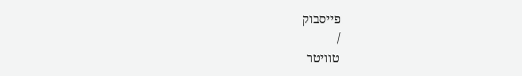פייסבוק
/
טוויטר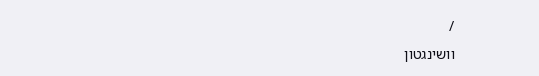/
וושינגטון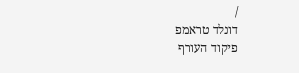/
דונלד טראמפ
פיקוד העורף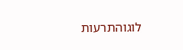לוגוהתרעות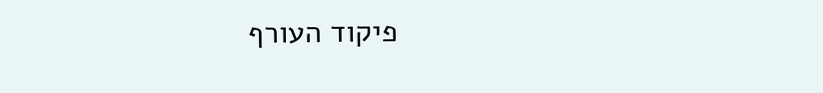פיקוד העורף